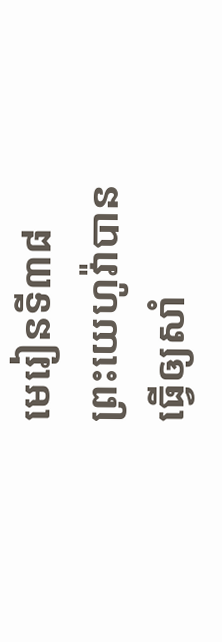មេរៀនទី៣៨
ព្រះយេហូវ៉ាបានធ្វើឲ្យសាំ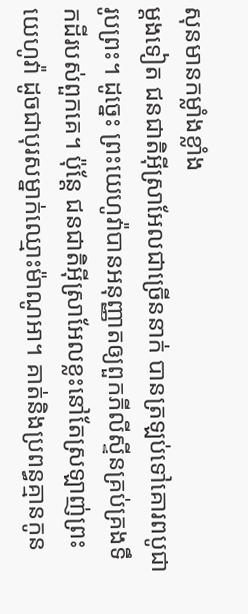សុនមានកម្លាំងខ្លាំង
ម្ដងទៀត ជនជាតិអ៊ីស្រាអែលជាច្រើននាក់ បានត្រឡប់ទៅគោរពបូជារូបព្រះ។ ដូច្នេះ ព្រះយេហូវ៉ាបានអនុញ្ញាតឲ្យពួកភីលីស្ទីនគ្រប់គ្រងទឹកដីរបស់ពួកគេ។ ប៉ុន្តែ ជនជាតិអ៊ីស្រាអែលខ្លះនៅតែស្រឡាញ់ព្រះយេហូវ៉ា ដូចជាបុរសម្នាក់ឈ្មោះម៉ាណូអា។ គាត់និងប្រពន្ធគ្មានកូន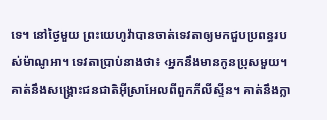ទេ។ នៅថ្ងៃមួយ ព្រះយេហូវ៉ាបានចាត់ទេវតាឲ្យមកជួបប្រពន្ធរបស់ម៉ាណូអា។ ទេវតាប្រាប់នាងថា៖ ‹អ្នកនឹងមានកូនប្រុសមួយ។ គាត់នឹងសង្គ្រោះជនជាតិអ៊ីស្រាអែលពីពួកភីលីស្ទីន។ គាត់នឹងក្លា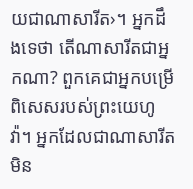យជាណាសារីត›។ អ្នកដឹងទេថា តើណាសារីតជាអ្នកណា? ពួកគេជាអ្នកបម្រើពិសេសរបស់ព្រះយេហូវ៉ា។ អ្នកដែលជាណាសារីត មិន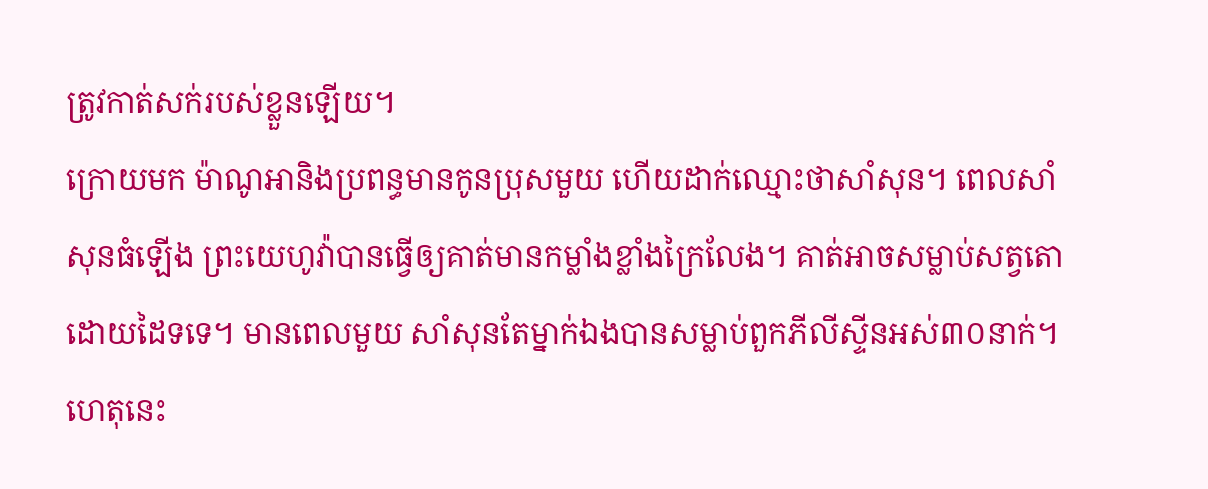ត្រូវកាត់សក់របស់ខ្លួនឡើយ។
ក្រោយមក ម៉ាណូអានិងប្រពន្ធមានកូនប្រុសមួយ ហើយដាក់ឈ្មោះថាសាំសុន។ ពេលសាំសុនធំឡើង ព្រះយេហូវ៉ាបានធ្វើឲ្យគាត់មានកម្លាំងខ្លាំងក្រៃលែង។ គាត់អាចសម្លាប់សត្វតោដោយដៃទទេ។ មានពេលមួយ សាំសុនតែម្នាក់ឯងបានសម្លាប់ពួកភីលីស្ទីនអស់៣០នាក់។ ហេតុនេះ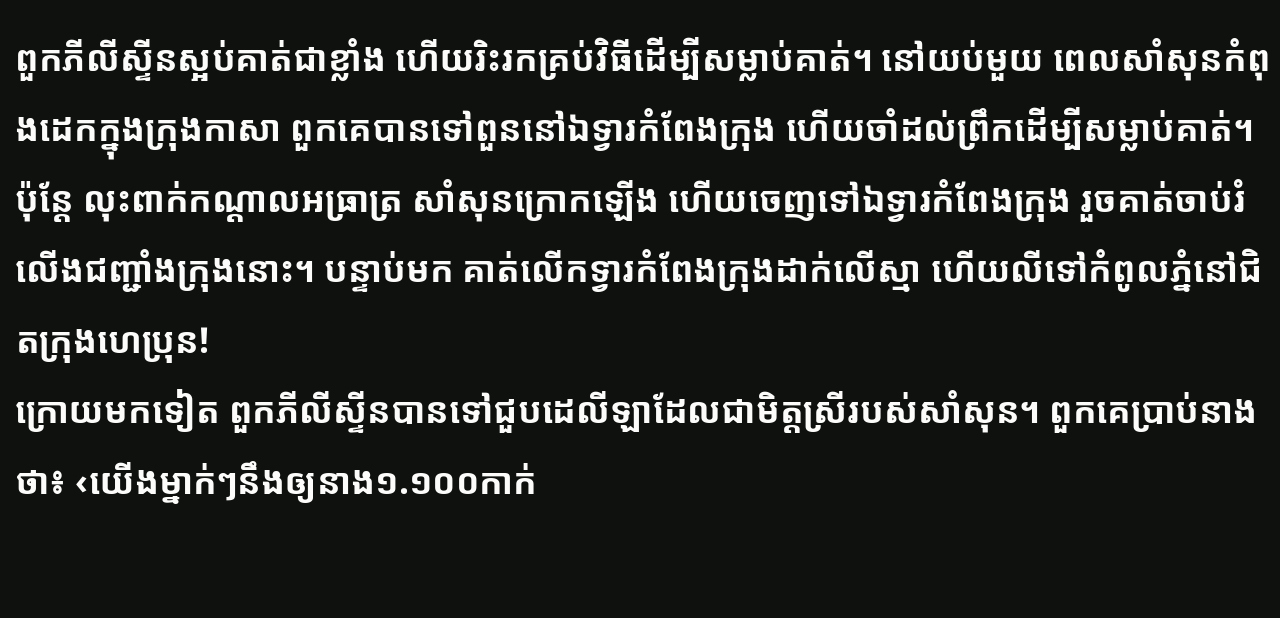ពួកភីលីស្ទីនស្អប់គាត់ជាខ្លាំង ហើយរិះរកគ្រប់វិធីដើម្បីសម្លាប់គាត់។ នៅយប់មួយ ពេលសាំសុនកំពុងដេកក្នុងក្រុងកាសា ពួកគេបានទៅពួននៅឯទ្វារកំពែងក្រុង ហើយចាំដល់ព្រឹកដើម្បីសម្លាប់គាត់។ ប៉ុន្តែ លុះពាក់កណ្ដាលអធ្រាត្រ សាំសុនក្រោកឡើង ហើយចេញទៅឯទ្វារកំពែងក្រុង រួចគាត់ចាប់រំលើងជញ្ជាំងក្រុងនោះ។ បន្ទាប់មក គាត់លើកទ្វារកំពែងក្រុងដាក់លើស្មា ហើយលីទៅកំពូលភ្នំនៅជិតក្រុងហេប្រុន!
ក្រោយមកទៀត ពួកភីលីស្ទីនបានទៅជួបដេលីឡាដែលជាមិត្តស្រីរបស់សាំសុន។ ពួកគេប្រាប់នាងថា៖ ‹យើងម្នាក់ៗនឹងឲ្យនាង១.១០០កាក់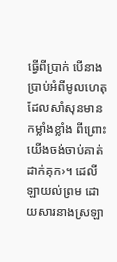ធ្វើពីប្រាក់ បើនាងប្រាប់អំពីមូលហេតុដែលសាំសុនមានកម្លាំងខ្លាំង ពីព្រោះយើងចង់ចាប់គាត់ដាក់គុក›។ ដេលីឡាយល់ព្រម ដោយសារនាងស្រឡា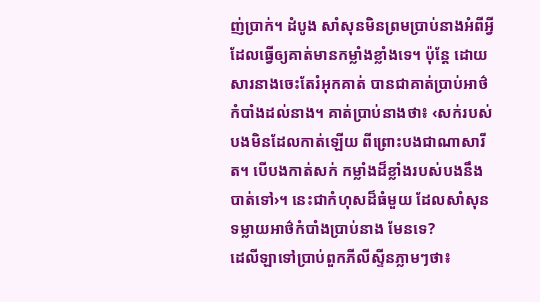ញ់ប្រាក់។ ដំបូង សាំសុនមិនព្រមប្រាប់នាងអំពីអ្វីដែលធ្វើឲ្យគាត់មានកម្លាំងខ្លាំងទេ។ ប៉ុន្តែ ដោយសារនាងចេះតែរំអុកគាត់ បានជាគាត់ប្រាប់អាថ៌កំបាំងដល់នាង។ គាត់ប្រាប់នាងថា៖ ‹សក់របស់បងមិនដែលកាត់ឡើយ ពីព្រោះបងជាណាសារីត។ បើបងកាត់សក់ កម្លាំងដ៏ខ្លាំងរបស់បងនឹងបាត់ទៅ›។ នេះជាកំហុសដ៏ធំមួយ ដែលសាំសុនទម្លាយអាថ៌កំបាំងប្រាប់នាង មែនទេ?
ដេលីឡាទៅប្រាប់ពួកភីលីស្ទីនភ្លាមៗថា៖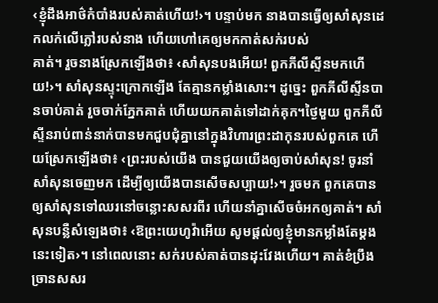‹ខ្ញុំដឹងអាថ៌កំបាំងរបស់គាត់ហើយ!›។ បន្ទាប់មក នាងបានធ្វើឲ្យសាំសុនដេកលក់លើភ្លៅរបស់នាង ហើយហៅគេឲ្យមកកាត់សក់របស់
គាត់។ រួចនាងស្រែកឡើងថា៖ ‹សាំសុនបងអើយ! ពួកភីលីស្ទីនមកហើយ!›។ សាំសុនស្ទុះក្រោកឡើង តែគ្មានកម្លាំងសោះ។ ដូច្នេះ ពួកភីលីស្ទីនបានចាប់គាត់ រួចចាក់ភ្នែកគាត់ ហើយយកគាត់ទៅដាក់គុក។ថ្ងៃមួយ ពួកភីលីស្ទីនរាប់ពាន់នាក់បានមកជួបជុំគ្នានៅក្នុងវិហារព្រះដាកុនរបស់ពួកគេ ហើយស្រែកឡើងថា៖ ‹ព្រះរបស់យើង បានជួយយើងឲ្យចាប់សាំសុន! ចូរនាំសាំសុនចេញមក ដើម្បីឲ្យយើងបានសើចសប្បាយ!›។ រួចមក ពួកគេបានឲ្យសាំសុនទៅឈរនៅចន្លោះសសរពីរ ហើយនាំគ្នាសើចចំអកឲ្យគាត់។ សាំសុនបន្លឺសំឡេងថា៖ ‹ឱព្រះយេហូវ៉ាអើយ សូមផ្ដល់ឲ្យខ្ញុំមានកម្លាំងតែម្ដងនេះទៀត›។ នៅពេលនោះ សក់របស់គាត់បានដុះវែងហើយ។ គាត់ខំប្រឹងច្រានសសរ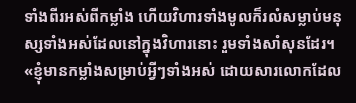ទាំងពីរអស់ពីកម្លាំង ហើយវិហារទាំងមូលក៏រលំសម្លាប់មនុស្សទាំងអស់ដែលនៅក្នុងវិហារនោះ រួមទាំងសាំសុនដែរ។
«ខ្ញុំមានកម្លាំងសម្រាប់អ្វីៗទាំងអស់ ដោយសារលោកដែល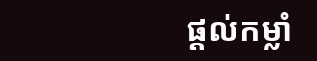ផ្ដល់កម្លាំ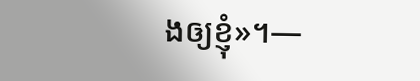ងឲ្យខ្ញុំ»។—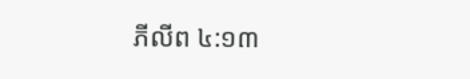ភីលីព ៤:១៣